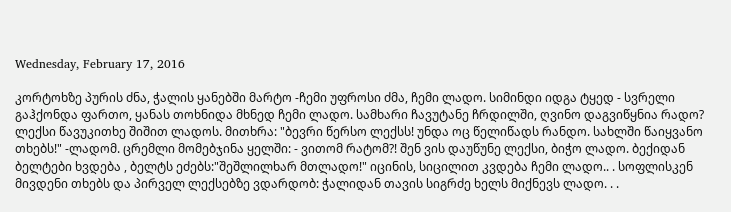Wednesday, February 17, 2016

კორტოხზე პურის ძნა, ჭალის ყანებში მარტო -ჩემი უფროსი ძმა, ჩემი ლადო. სიმინდი იდგა ტყედ - სვრელი გაჰქონდა ფართო, ყანას თოხნიდა მხნედ ჩემი ლადო. სამხარი ჩავუტანე ჩრდილში, ღვინო დაგვიწყნია რადო? ლექსი წავუკითხე შიშით ლადოს. მითხრა: "ბევრი წერსო ლექსს! უნდა ოც წელიწადს რანდო. სახლში წაიყვანო თხებს!" -ლადომ. ცრემლი მომებჯინა ყელში: - ვითომ რატომ?! შენ ვის დაუწუნე ლექსი, ბიჭო ლადო. ბექიდან ბელტები ხვდება , ბელტს ეძებს:"შეშლილხარ მთლადო!" იცინის, სიცილით კვდება ჩემი ლადო.. . სოფლისკენ მივდენი თხებს და პირველ ლექსებზე ვდარდობ: ჭალიდან თავის სიგრძე ხელს მიქნევს ლადო. . .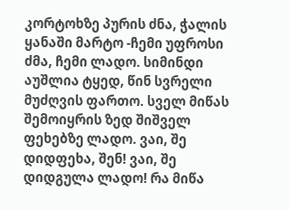კორტოხზე პურის ძნა, ჭალის ყანაში მარტო -ჩემი უფროსი ძმა, ჩემი ლადო. სიმინდი აუშლია ტყედ, წინ სვრელი მუძღვის ფართო. სველ მიწას შემოიყრის ზედ შიშველ ფეხებზე ლადო. ვაი, შე დიდფეხა, შენ! ვაი, შე დიდგულა ლადო! რა მიწა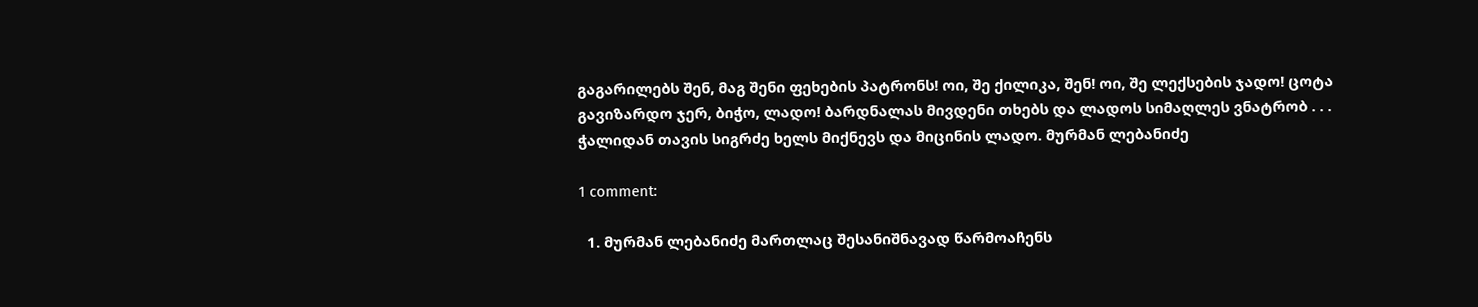გაგარილებს შენ, მაგ შენი ფეხების პატრონს! ოი, შე ქილიკა, შენ! ოი, შე ლექსების ჯადო! ცოტა გავიზარდო ჯერ, ბიჭო, ლადო! ბარდნალას მივდენი თხებს და ლადოს სიმაღლეს ვნატრობ . . . ჭალიდან თავის სიგრძე ხელს მიქნევს და მიცინის ლადო. მურმან ლებანიძე

1 comment:

  1. მურმან ლებანიძე მართლაც შესანიშნავად წარმოაჩენს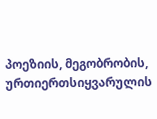პოეზიის, მეგობრობის, ურთიერთსიყვარულის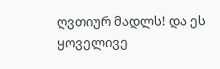ღვთიურ მადლს! და ეს ყოველივე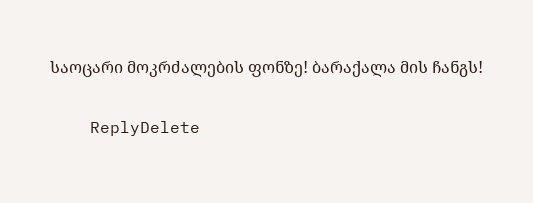საოცარი მოკრძალების ფონზე! ბარაქალა მის ჩანგს!

    ReplyDelete